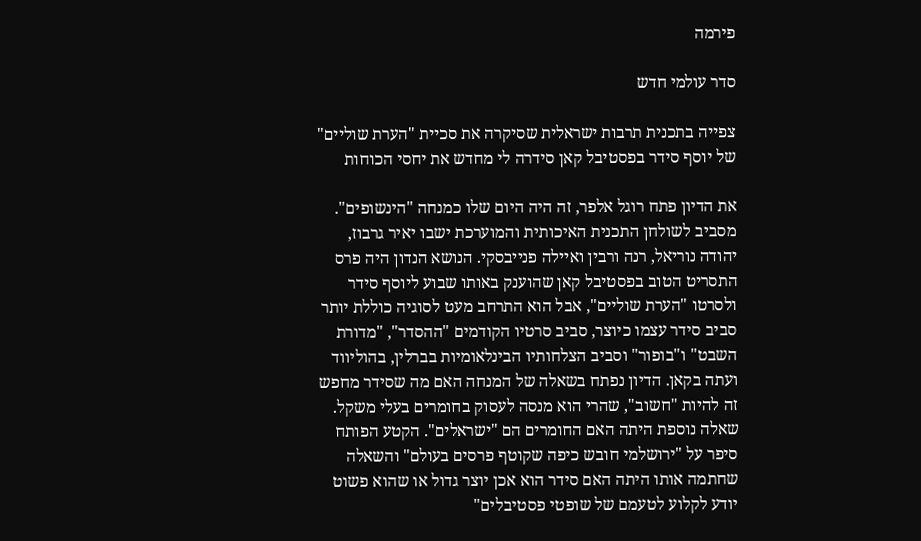פירמה

סדר עולמי חדש

צפייה בתכנית תרבות ישראלית שסיקרה את סכיית "הערת שוליים" של יוסף סידר בפסטיבל קאן סידרה לי מחדש את יחסי הכוחות

את הדיון פתח רוגל אלפר, זה היה היום שלו כמנחה "הינשופים". מסביב לשולחן התכנית האיכותית והמוערכת ישבו יאיר גרבוז, יהודה נוריאל, רנה ורבין ואיילה פנייבסקי. הנושא הנדון היה פרס התסריט הטוב בפסטיבל קאן שהוענק באותו שבוע ליוסף סידר ולסרטו "הערת שוליים", אבל הוא התרחב מעט לסוגיה כוללת יותר סביב סידר עצמו כיוצר, סביב סרטיו הקודמים "ההסדר", "מדורת השבט" ו"בופור" וסביב הצלחותיו הבינלאומיות בברלין, בהוליווד ועתה בקאן. הדיון נפתח בשאלה של המנחה האם מה שסידר מחפש זה להיות "חשוב", שהרי הוא מנסה לעסוק בחומרים בעלי משקל. שאלה נוספת היתה האם החומרים הם "ישראלים". הקטע הפותח סיפר על "ירושלמי חובש כיפה שקוטף פרסים בעולם" והשאלה שחתמה אותו היתה האם סידר הוא אכן יוצר גדול או שהוא פשוט יודע לקלוע לטעמם של שופטי פסטיבלים"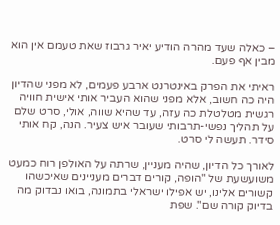– כאלה שעד מהרה הודיע יאיר גרבוז שאת טעמם אין הוא מבין אף פעם.

ראיתי את הפרק באינטרנט ארבע פעמים, לא מפני שהדיון היה כה חשוב, אלא מפני שהוא העביר אותי אישית חוויה רגשית מטלטלת כה עזה, עד שהיא שווה, אולי, סרט שלם על תהליך נפשי-תרבותי שעובר איש צעיר. הנה, קח אותי סידר. תעשה לי סרט.

לאורך כל הדיון, שהיה מעניין, שרתה על האולפן רוח כמעט משועשעת של "הופה, קורים דברים מעניינים שאיכשהו קשורים אלינו, יש אפילו ישראלי בתמונה, בואו נבדוק מה בדיוק קורה שם". שפת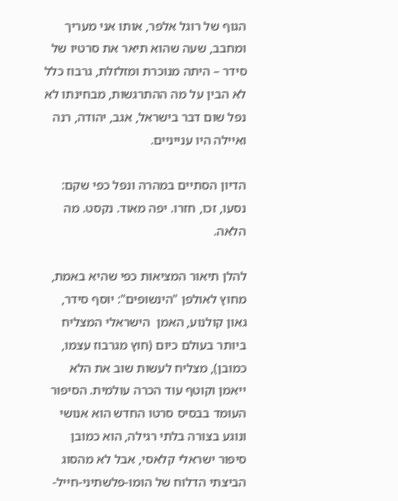הגוף של רוגל אלפר, אותו אני מעריך ומחבב, שעה שהוא תיאר את סרטיו של סידר – היתה מנוכרת ומזלזלת, גרבוז כלל לא הבין על מה ההתרגשות, מבחינתו לא נפל שום דבר בישראל, אגב, יהודה, רנה ואיילה היו ענייניים.

הדיון הסתיים במהרה ונפל כפי שקם: נסעו, זכו, חזרו. יפה מאוד. נקסט. מה הלאה.

להלן תיאור המציאות כפי שהיא באמת, מחוץ לאולפן "הינשופים": יוסף סידר, גאון קולנוע, האמן  הישראלי המצליח ביותר בעולם כיום (חוץ מגרבוז עצמו, כמובן), מצליח לעשות שוב את הלא ייאמן וקוטף עוד הכרה עולמית. הסיפור העומד בבסיס סרטו החדש הוא אנושי ונוגע בצורה בלתי רגילה, הוא כמובן סיפור ישראלי קלאסי, אבל לא מהסוג הביצתי הדלוח של הומו-פלשתיני-חייל-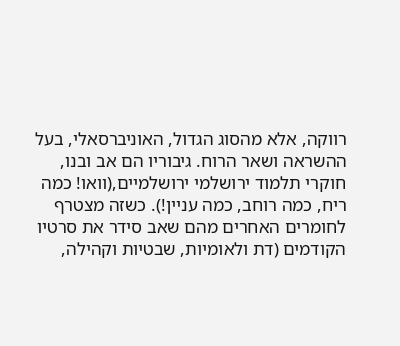רווקה, אלא מהסוג הגדול, האוניברסאלי, בעל ההשראה ושאר הרוח. גיבוריו הם אב ובנו, חוקרי תלמוד ירושלמי ירושלמיים,(וואו! כמה ריח, כמה רוחב, כמה עניין!). כשזה מצטרף לחומרים האחרים מהם שאב סידר את סרטיו הקודמים (דת ולאומיות, שבטיות וקהילה,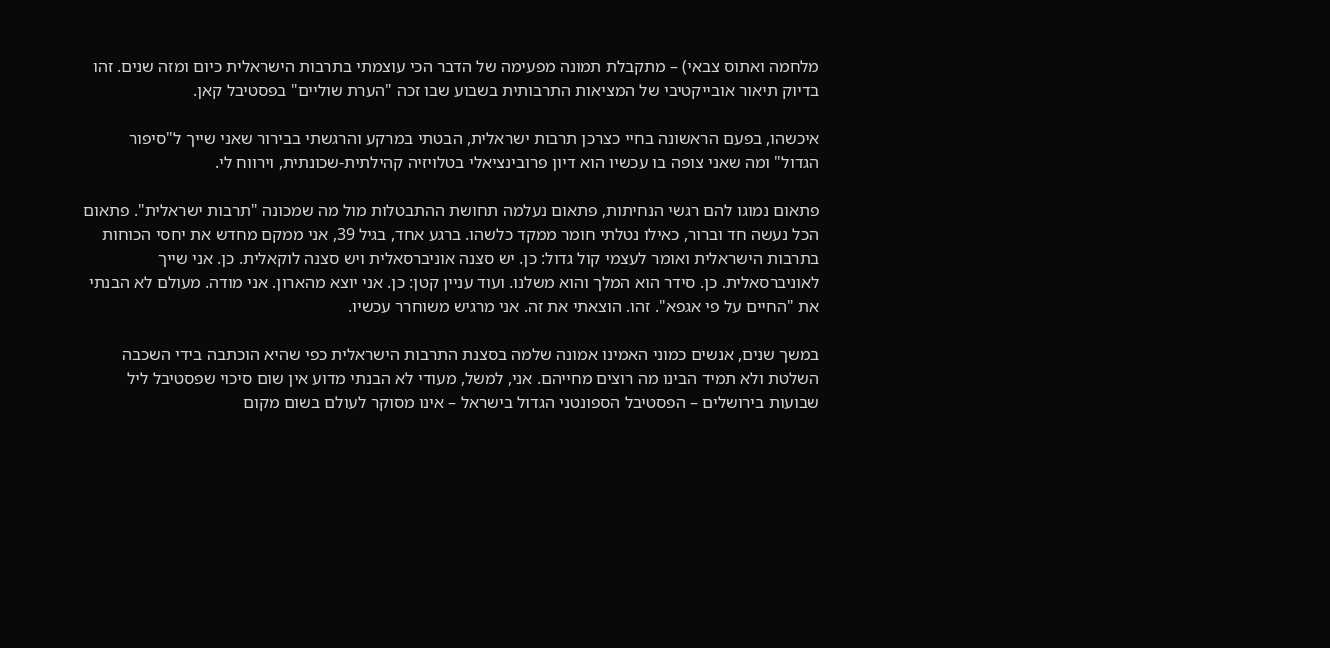מלחמה ואתוס צבאי) – מתקבלת תמונה מפעימה של הדבר הכי עוצמתי בתרבות הישראלית כיום ומזה שנים. זהו בדיוק תיאור אובייקטיבי של המציאות התרבותית בשבוע שבו זכה "הערת שוליים" בפסטיבל קאן.

איכשהו, בפעם הראשונה בחיי כצרכן תרבות ישראלית, הבטתי במרקע והרגשתי בבירור שאני שייך ל"סיפור הגדול" ומה שאני צופה בו עכשיו הוא דיון פרובינציאלי בטלויזיה קהילתית-שכונתית, וירווח לי.

פתאום נמוגו להם רגשי הנחיתות, פתאום נעלמה תחושת ההתבטלות מול מה שמכונה "תרבות ישראלית". פתאום הכל נעשה חד וברור, כאילו נטלתי חומר ממקד כלשהו. ברגע אחד, בגיל 39, אני ממקם מחדש את יחסי הכוחות בתרבות הישראלית ואומר לעצמי קול גדול: כן. יש סצנה אוניברסאלית ויש סצנה לוקאלית. כן. אני שייך לאוניברסאלית. כן. סידר הוא המלך והוא משלנו. ועוד עניין קטן: כן. אני יוצא מהארון. אני מודה. מעולם לא הבנתי את "החיים על פי אגפא". זהו. הוצאתי את זה. אני מרגיש משוחרר עכשיו.

במשך שנים, אנשים כמוני האמינו אמונה שלמה בסצנת התרבות הישראלית כפי שהיא הוכתבה בידי השכבה השלטת ולא תמיד הבינו מה רוצים מחייהם. אני, למשל, מעודי לא הבנתי מדוע אין שום סיכוי שפסטיבל ליל שבועות בירושלים – הפסטיבל הספונטני הגדול בישראל – אינו מסוקר לעולם בשום מקום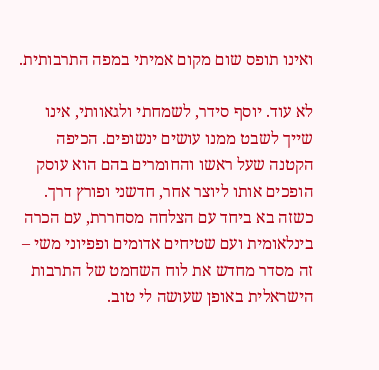ואינו תופס שום מקום אמיתי במפה התרבותית.

לא עוד. יוסף סידר, לשמחתי ולגאוותי, אינו שייך לשבט ממנו עושים ינשופים. הכיפה הקטנה שעל ראשו והחומרים בהם הוא עוסק הופכים אותו ליוצר אחר, חדשני ופורץ דרך. כשזה בא ביחד עם הצלחה מסחררת, עם הכרה בינלאומית ועם שטיחים אדומים ופפיוני משי – זה מסדר מחדש את לוח השחמט של התרבות הישראלית באופן שעושה לי טוב.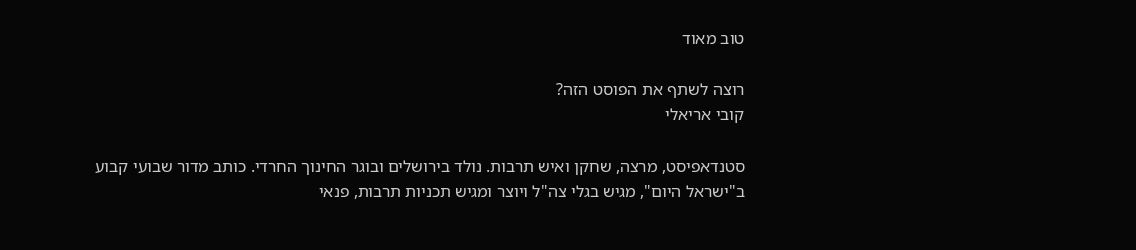טוב מאוד

רוצה לשתף את הפוסט הזה?
קובי אריאלי

סטנדאפיסט, מרצה, שחקן ואיש תרבות. נולד בירושלים ובוגר החינוך החרדי. כותב מדור שבועי קבוע ב"ישראל היום", מגיש בגלי צה"ל ויוצר ומגיש תכניות תרבות, פנאי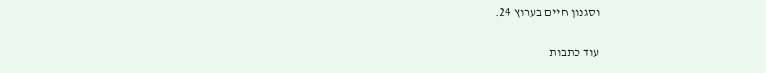וסגנון חיים בערוץ 24.

עוד כתבות